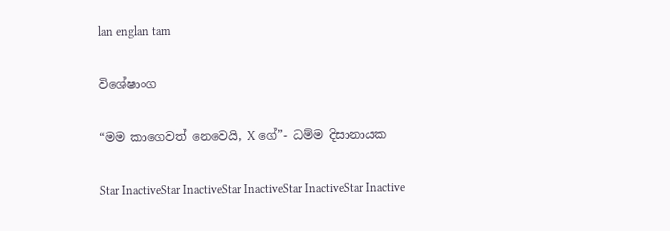lan englan tam

විශේෂාංග

“මම කාගෙවත් නෙවෙයි, X ගේ”- ධම්ම දිසානායක

Star InactiveStar InactiveStar InactiveStar InactiveStar Inactive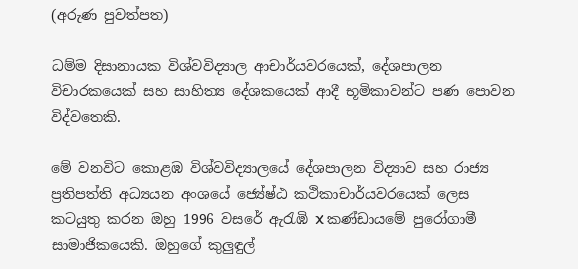(අරුණ පුවත්පත)

ධම්ම දිසානායක විශ්වවිද්‍යාල ආචාර්යවරයෙක්, දේශපාලන විචාරකයෙක් සහ සාහිත්‍ය දේශකයෙක් ආදී භූමිකාවන්ට පණ පොවන විද්වතෙකි.

මේ වනවිට කොළඹ විශ්වවිද්‍යාලයේ දේශපාලන විද්‍යාව සහ රාජ්‍ය ප්‍රතිපත්ති අධ්‍යයන අංශයේ ජ්‍යේෂ්ඨ කථිකාචාර්යවරයෙක් ලෙස කටයුතු කරන ඔහු 1996 වසරේ ඇරැඹි X කණ්ඩායමේ පුරෝගාමී සාමාජිකයෙකි. ඔහුගේ කුලුඳුල්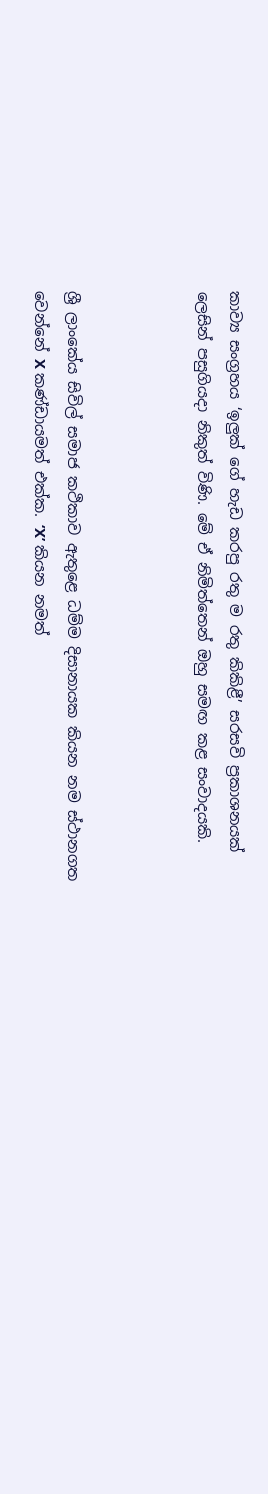කාව්‍ය සංග්‍රහය ‘ඉලුක් ගේ හැඩ කරපු රතු ම රතු කිකිළී’ සරසවි ප්‍රකාශනයක් ලෙසින් පසුගියදා නිකුත් විණි. මේ ඒ නිමිත්තෙන් ඔහු සමඟ කළ සංවාදයකි.



ශ්‍රී ලාංකේය සිවිල් සමාජ කථිකාව ඇතුළෙ ධම්ම දිසානායක කියන නම ස්ථානගත වෙන්නේ X කණ්ඩායමත් එක්ක. ‘X’ කියන නමත්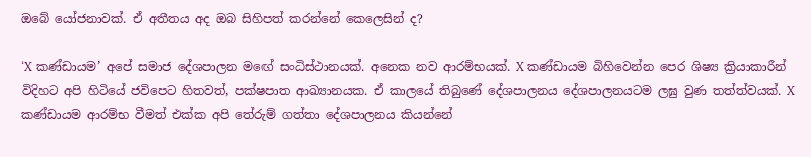ඔබේ යෝජනාවක්. ඒ අතීතය අද ඔබ සිහිපත් කරන්නේ කෙලෙසින් ද?

‘X කණ්ඩායම’ අපේ සමාජ දේශපාලන මඟේ සංධිස්ථානයක්. අනෙක නව ආරම්භයක්. X කණ්ඩායම බිහිවෙන්න පෙර ශිෂ්‍ය ක්‍රියාකාරීන් විදිහට අපි හිටියේ ජවිපෙට හිතවත්, පක්ෂපාත ආඛ්‍යානයක. ඒ කාලයේ තිබුණේ දේශපාලනය දේශපාලනයටම ලඝු වුණ තත්ත්වයක්. X කණ්ඩායම ආරම්භ වීමත් එක්ක අපි තේරුම් ගත්තා දේශපාලනය කියන්නේ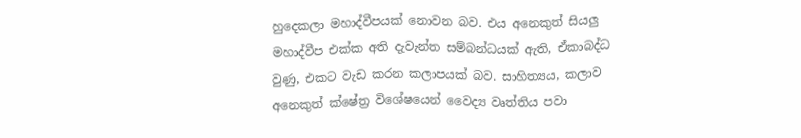හුදෙකලා මහාද්වීපයක් නොවන බව. එය අනෙකුත් සියලු මහාද්වීප එක්ක අති දැවැන්ත සම්බන්ධයක් ඇති, ඒකාබද්ධ වුණු, එකට වැඩ කරන කලාපයක් බව. සාහිත්‍යය, කලාව අනෙකුත් ක්ෂේත්‍ර විශේෂයෙන් වෛද්‍ය වෘත්තිය පවා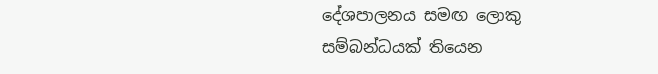දේශපාලනය සමඟ ලොකු සම්බන්ධයක් තියෙන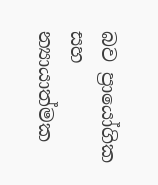බව ප්‍රායෝගික සහ න්‍යායාත්මක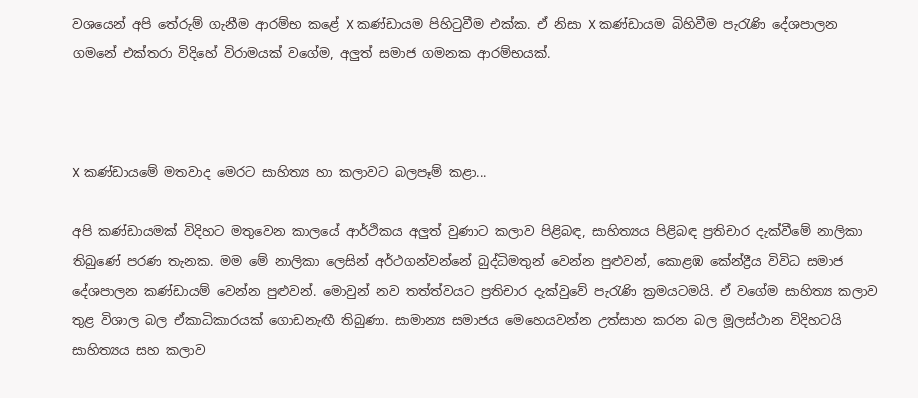වශයෙන් අපි තේරුම් ගැනීම ආරම්භ කළේ X කණ්ඩායම පිහිටුවීම එක්ක. ඒ නිසා X කණ්ඩායම බිහිවීම පැරැණි දේශපාලන ගමනේ එක්තරා විදිහේ විරාමයක් වගේම, අලුත් සමාජ ගමනක ආරම්භයක්.



X කණ්ඩායමේ මතවාද මෙරට සාහිත්‍ය හා කලාවට බලපෑම් කළා...

අපි කණ්ඩායමක් විදිහට මතුවෙන කාලයේ ආර්ථිකය අලුත් වුණාට කලාව පිළිබඳ, සාහිත්‍යය පිළිබඳ ප්‍රතිචාර දැක්වීමේ නාලිකා තිබුණේ පරණ තැනක. මම මේ නාලිකා ලෙසින් අර්ථගන්වන්නේ බුද්ධිමතුන් වෙන්න පුළුවන්, කොළඹ කේන්ද්‍රීය විවිධ සමාජ දේශපාලන කණ්ඩායම් වෙන්න පුළුවන්. මොවුන් නව තත්ත්වයට ප්‍රතිචාර දැක්වුවේ පැරැණි ක්‍රමයටමයි. ඒ වගේම සාහිත්‍ය කලාව තුළ විශාල බල ඒකාධිකාරයක් ගොඩනැඟී තිබුණා. සාමාන්‍ය සමාජය මෙහෙයවන්න උත්සාහ කරන බල මූලස්ථාන විදිහටයි සාහිත්‍යය සහ කලාව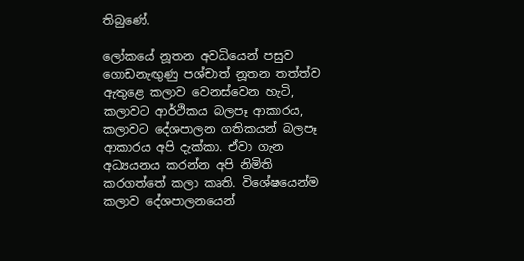තිබුණේ.

ලෝකයේ නූතන අවධියෙන් පසුව ගොඩනැඟුණු පශ්චාත් නූතන තත්ත්ව ඇතුළෙ කලාව වෙනස්වෙන හැටි, කලාවට ආර්ථිකය බලපෑ ආකාරය, කලාවට දේශපාලන ගතිකයන් බලපෑ ආකාරය අපි දැක්කා. ඒවා ගැන අධ්‍යයනය කරන්න අපි නිමිති කරගත්තේ කලා කෘති. විශේෂයෙන්ම කලාව දේශපාලනයෙන්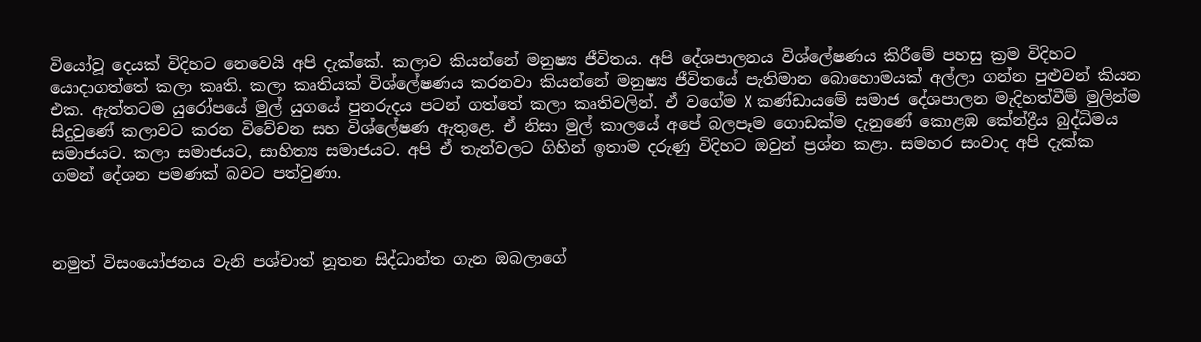වියෝවූ දෙයක් විදිහට නෙවෙයි අපි දැක්කේ. කලාව කියන්නේ මනුෂ්‍ය ජීවිතය. අපි දේශපාලනය විශ්ලේෂණය කිරීමේ පහසු ක්‍රම විදිහට යොදාගත්තේ කලා කෘති. කලා කෘතියක් විශ්ලේෂණය කරනවා කියන්නේ මනුෂ්‍ය ජීවිතයේ පැතිමාන බොහොමයක් අල්ලා ගන්න පුළුවන් කියන එක. ඇත්තටම යුරෝපයේ මුල් යුගයේ පුනරුදය පටන් ගත්තේ කලා කෘතිවලින්. ඒ වගේම X කණ්ඩායමේ සමාජ දේශපාලන මැදිහත්වීම් මුලින්ම සිදුවුණේ කලාවට කරන විවේචන සහ විශ්ලේෂණ ඇතුළෙ. ඒ නිසා මුල් කාලයේ අපේ බලපෑම ගොඩක්ම දැනුණේ කොළඹ කේන්ද්‍රීය බුද්ධිමය සමාජයට. කලා සමාජයට, සාහිත්‍ය සමාජයට. අපි ඒ තැන්වලට ගිහින් ඉතාම දරුණු විදිහට ඔවුන් ප්‍රශ්න කළා. සමහර සංවාද අපි දැක්ක ගමන් දේශන පමණක් බවට පත්වුණා.



නමුත් විසංයෝජනය වැනි පශ්චාත් නූතන සිද්ධාන්ත ගැන ඔබලාගේ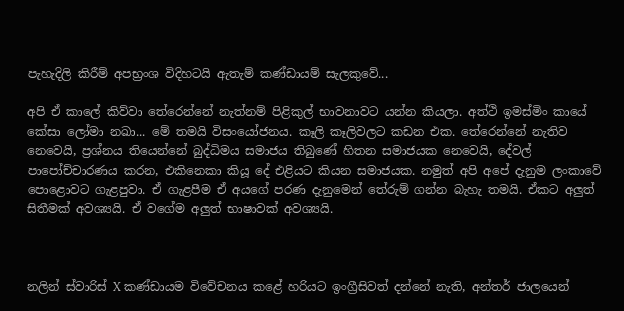පැහැදිලි කිරීම් අපභ්‍රංශ විදිහටයි ඇතැම් කණ්ඩායම් සැලකුවේ...

අපි ඒ කාලේ කිව්වා තේරෙන්නේ නැත්නම් පිළිකුල් භාවනාවට යන්න කියලා. අත්ථි ඉමස්මිං කායේ කේසා ලෝමා නඛා... මේ තමයි විසංයෝජනය. කෑලි කෑලිවලට කඩන එක. තේරෙන්නේ නැතිව නෙවෙයි, ප්‍රශ්නය තියෙන්නේ බුද්ධිමය සමාජය තිබුණේ හිතන සමාජයක නෙවෙයි, දේවල් පාපෝච්චාරණය කරන, එකිනෙකා කියූ දේ එළියට කියන සමාජයක. නමුත් අපි අපේ දැනුම ලංකාවේ පොළොවට ගැළපුවා. ඒ ගැළපීම ඒ අයගේ පරණ දැනුමෙන් තේරුම් ගන්න බැහැ තමයි. ඒකට අලුත් සිතීමක් අවශ්‍යයි. ඒ වගේම අලුත් භාෂාවක් අවශ්‍යයි.



නලින් ස්වාරිස් X කණ්ඩායම විවේචනය කළේ හරියට ඉංග්‍රීසිවත් දන්නේ නැති, අන්තර් ජාලයෙන්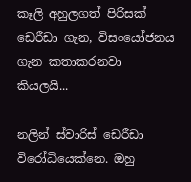කෑලි අහුලගත් පිරිසක් ඩෙරීඩා ගැන, විසංයෝජනය ගැන කතාකරනවා කියලයි...

නලින් ස්වාරිස් ඩෙරීඩා විරෝධියෙක්නෙ. ඔහු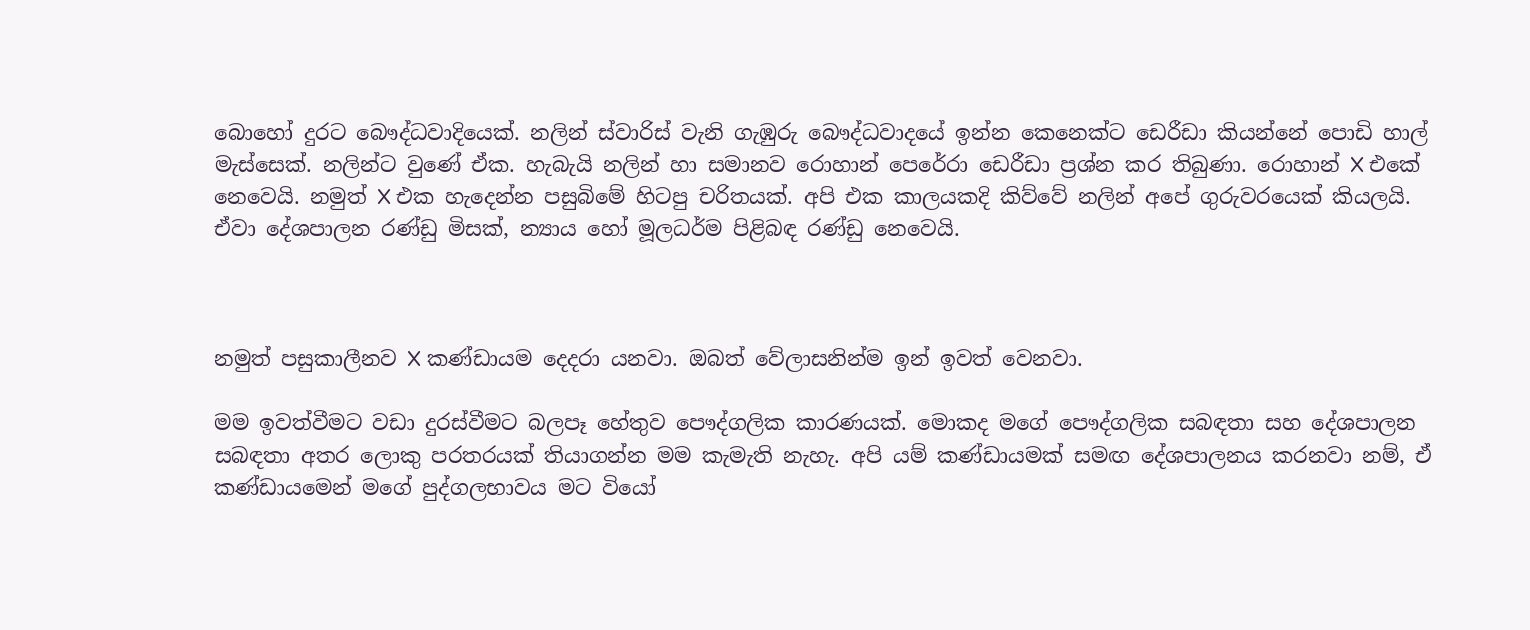බොහෝ දුරට බෞද්ධවාදියෙක්. නලින් ස්වාරිස් වැනි ගැඹුරු බෞද්ධවාදයේ ඉන්න කෙනෙක්ට ඩෙරීඩා කියන්නේ පොඩි හාල් මැස්සෙක්. නලින්ට වුණේ ඒක. හැබැයි නලින් හා සමානව රොහාන් පෙරේරා ඩෙරීඩා ප්‍රශ්න කර තිබුණා. රොහාන් X එකේ නෙවෙයි. නමුත් X එක හැදෙන්න පසුබිමේ හිටපු චරිතයක්. අපි එක කාලයකදි කිව්වේ නලින් අපේ ගුරුවරයෙක් කියලයි. ඒවා දේශපාලන රණ්ඩු මිසක්, න්‍යාය හෝ මූලධර්ම පිළිබඳ රණ්ඩු නෙවෙයි.



නමුත් පසුකාලීනව X කණ්ඩායම දෙදරා යනවා. ඔබත් වේලාසනින්ම ඉන් ඉවත් වෙනවා.

මම ඉවත්වීමට වඩා දුරස්වීමට බලපෑ හේතුව පෞද්ගලික කාරණයක්. මොකද මගේ පෞද්ගලික සබඳතා සහ දේශපාලන සබඳතා අතර ලොකු පරතරයක් තියාගන්න මම කැමැති නැහැ. අපි යම් කණ්ඩායමක් සමඟ දේශපාලනය කරනවා නම්, ඒ කණ්ඩායමෙන් මගේ පුද්ගලභාවය මට වියෝ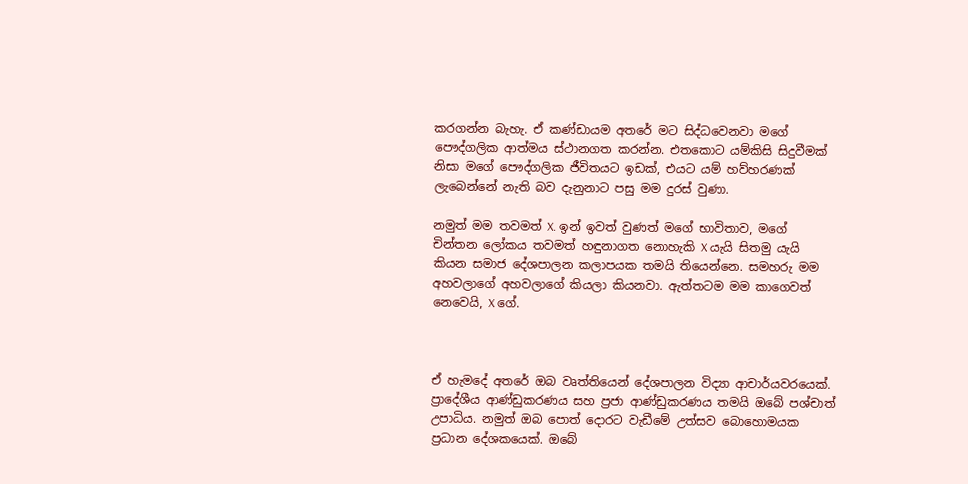කරගන්න බැහැ. ඒ කණ්ඩායම අතරේ මට සිද්ධවෙනවා මගේ පෞද්ගලික ආත්මය ස්ථානගත කරන්න. එතකොට යම්කිසි සිදුවීමක් නිසා මගේ පෞද්ගලික ජීවිතයට ඉඩක්, එයට යම් හව්හරණක් ලැබෙන්නේ නැති බව දැනුනාට පසු මම දුරස් වුණා.

නමුත් මම තවමත් X. ඉන් ඉවත් වුණත් මගේ භාවිතාව, මගේ චින්තන ලෝකය තවමත් හඳුනාගත නොහැකි X යැයි සිතමු යැයි කියන සමාජ දේශපාලන කලාපයක තමයි තියෙන්නෙ. සමහරු මම අහවලාගේ අහවලාගේ කියලා කියනවා. ඇත්තටම මම කාගෙවත් නෙවෙයි, X ගේ.



ඒ හැමදේ අතරේ ඔබ වෘත්තියෙන් දේශපාලන විද්‍යා ආචාර්යවරයෙක්. ප්‍රාදේශීය ආණ්ඩුකරණය සහ ප්‍රජා ආණ්ඩුකරණය තමයි ඔබේ පශ්චාත් උපාධිය. නමුත් ඔබ පොත් දොරට වැඩීමේ උත්සව බොහොමයක ප්‍රධාන දේශකයෙක්. ඔබේ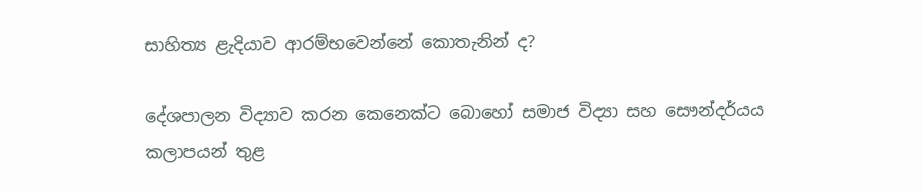සාහිත්‍ය ළැදියාව ආරම්භවෙන්නේ කොතැනින් ද?

දේශපාලන විද්‍යාව කරන කෙනෙක්ට බොහෝ සමාජ විද්‍යා සහ සෞන්දර්යය කලාපයන් තුළ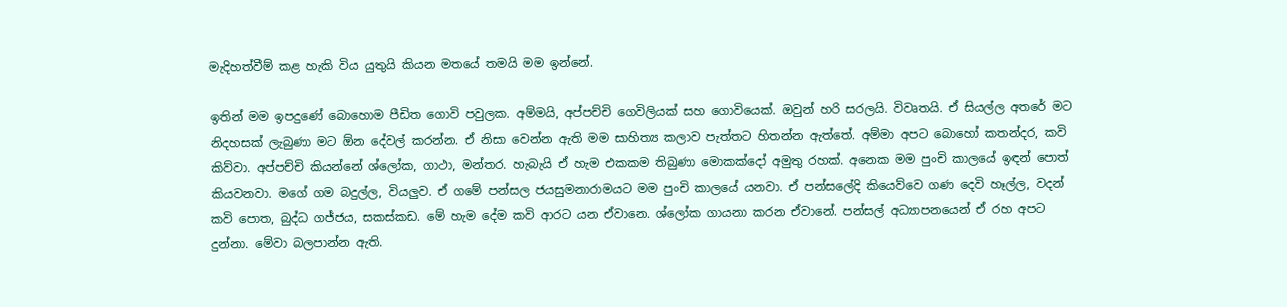මැදිහත්වීම් කළ හැකි විය යුතුයි කියන මතයේ තමයි මම ඉන්නේ.

ඉතින් මම ඉපදුණේ බොහොම පීඩිත ගොවි පවුලක. අම්මයි, අප්පච්චි ගෙවිලියක් සහ ගොවියෙක්. ඔවුන් හරි සරලයි. විවෘතයි. ඒ සියල්ල අතරේ මට නිදහසක් ලැබුණා මට ඕන දේවල් කරන්න. ඒ නිසා වෙන්න ඇති මම සාහිත්‍ය කලාව පැත්තට හිතන්න ඇත්තේ. අම්මා අපට බොහෝ කතන්දර, කවි කිව්වා. අප්පච්චි කියන්නේ ශ්ලෝක, ගාථා, මන්තර. හැබැයි ඒ හැම එකකම තිබුණා මොකක්දෝ අමුතු රහක්. අනෙක මම පුංචි කාලයේ ඉඳන් පොත් කියවනවා. මගේ ගම බදුල්ල, වියලුව. ඒ ගමේ පන්සල ජයසුමනාරාමයට මම පුංචි කාලයේ යනවා. ඒ පන්සලේදි කියෙව්වෙ ගණ දෙවි හෑල්ල, වදන් කවි පොත, බුද්ධ ගජ්ජය, සකස්කඩ. මේ හැම දේම කවි ආරට යන ඒවානෙ. ශ්ලෝක ගායනා කරන ඒවානේ. පන්සල් අධ්‍යාපනයෙන් ඒ රහ අපට දුන්නා. මේවා බලපාන්න ඇති.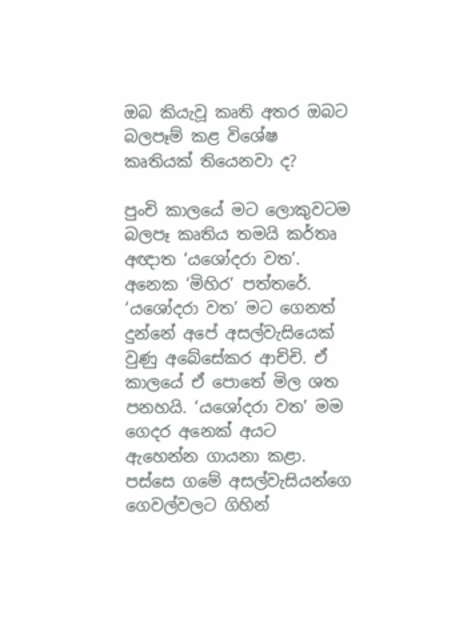ඔබ කියැවූ කෘති අතර ඔබට බලපෑම් කළ විශේෂ කෘතියක් තියෙනවා ද?

පුංචි කාලයේ මට ලොකුවටම බලපෑ කෘතිය තමයි කර්තෘ අඥාත ‘යශෝදරා වත’. අනෙක ‘මිහිර’ පත්තරේ. ‘යශෝදරා වත’ මට ගෙනත් දුන්නේ අපේ අසල්වැසියෙක් වුණු අබේසේකර ආච්චි. ඒ කාලයේ ඒ පොතේ මිල ශත පනහයි. ‘යශෝදරා වත’ මම ගෙදර අනෙක් අයට ඇහෙන්න ගායනා කළා. පස්සෙ ගමේ අසල්වැසියන්ගෙ ගෙවල්වලට ගිහින්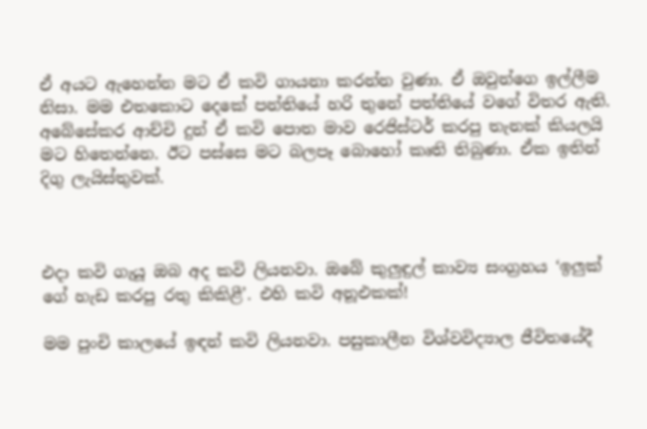ඒ අයට ඇහෙන්න මට ඒ කවි ගායනා කරන්න වුණා. ඒ ඔවුන්ගෙ ඉල්ලීම නිසා. මම එතකොට දෙකේ පන්තියේ හරි තුනේ පත්තියේ වගේ විතර ඇති. අබේසේකර ආච්චි දුන් ඒ කවි පොත මාව රෙජිස්ටර් කරපු තැනක් කියලයි මට හිතෙන්නෙ. ඊට පස්සෙ මට බලපෑ බොහෝ කෘති තිබුණා. ඒක ඉතින් දිගු ලැයිස්තුවක්.



එදා කවි ගැයූ ඔබ අද කවි ලියනවා. ඔබේ කුලුඳුල් කාව්‍ය සංග්‍රහය ‘ඉලුක් ගේ හැඩ කරපු රතු කිකිළී’. එහි කවි අනූඑකක්!

මම පුංචි කාලයේ ඉඳන් කවි ලියනවා. පසුකාලීන විශ්වවිද්‍යාල ජීවිතයේදී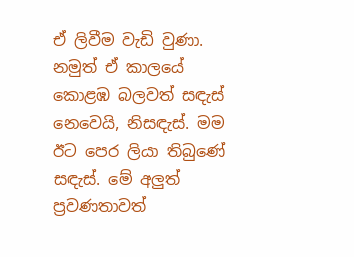ඒ ලිවීම වැඩි වුණා. නමුත් ඒ කාලයේ කොළඹ බලවත් සඳැස් නෙවෙයි, නිසඳැස්. මම ඊට පෙර ලියා තිබුණේ සඳැස්. මේ අලුත් ප්‍රවණතාවත්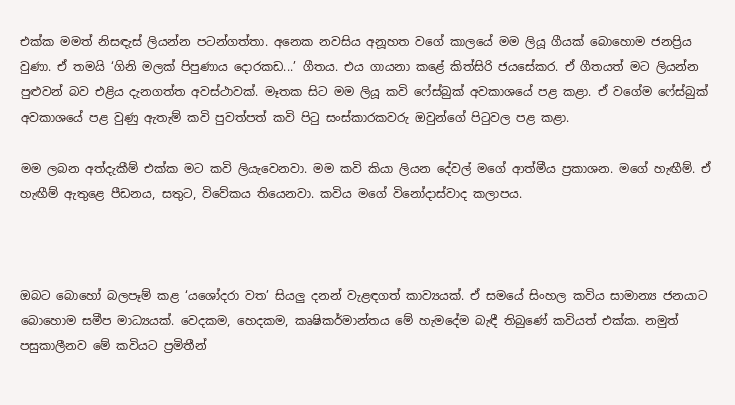එක්ක මමත් නිසඳැස් ලියන්න පටන්ගත්තා. අනෙක නවසිය අනූහත වගේ කාලයේ මම ලියූ ගීයක් බොහොම ජනප්‍රිය වුණා. ඒ තමයි ‘ගිනි මලක් පිපුණාය දොරකඩ...’ ගීතය. එය ගායනා කළේ කිත්සිරි ජයසේකර. ඒ ගීතයත් මට ලියන්න පුළුවන් බව එළිය දැනගත්ත අවස්ථාවක්. මෑතක සිට මම ලියූ කවි ෆේස්බුක් අවකාශයේ පළ කළා. ඒ වගේම ෆේස්බුක් අවකාශයේ පළ වුණු ඇතැම් කවි පුවත්පත් කවි පිටු සංස්කාරකවරු ඔවුන්ගේ පිටුවල පළ කළා.

මම ලබන අත්දැකීම් එක්ක මට කවි ලියැවෙනවා. මම කවි කියා ලියන දේවල් මගේ ආත්මීය ප්‍රකාශන. මගේ හැඟීම්. ඒ හැඟීම් ඇතුළෙ පීඩනය, සතුට, විවේකය තියෙනවා. කවිය මගේ විනෝදාස්වාද කලාපය.



ඔබට බොහෝ බලපෑම් කළ ‘යශෝදරා වත’ සියලු දනන් වැළඳගත් කාව්‍යයක්. ඒ සමයේ සිංහල කවිය සාමාන්‍ය ජනයාට බොහොම සමීප මාධ්‍යයක්. වෙදකම, හෙදකම, කෘෂිකර්මාන්තය මේ හැමදේම බැඳී තිබුණේ කවියත් එක්ක. නමුත් පසුකාලීනව මේ කවියට ප්‍රමිතීන්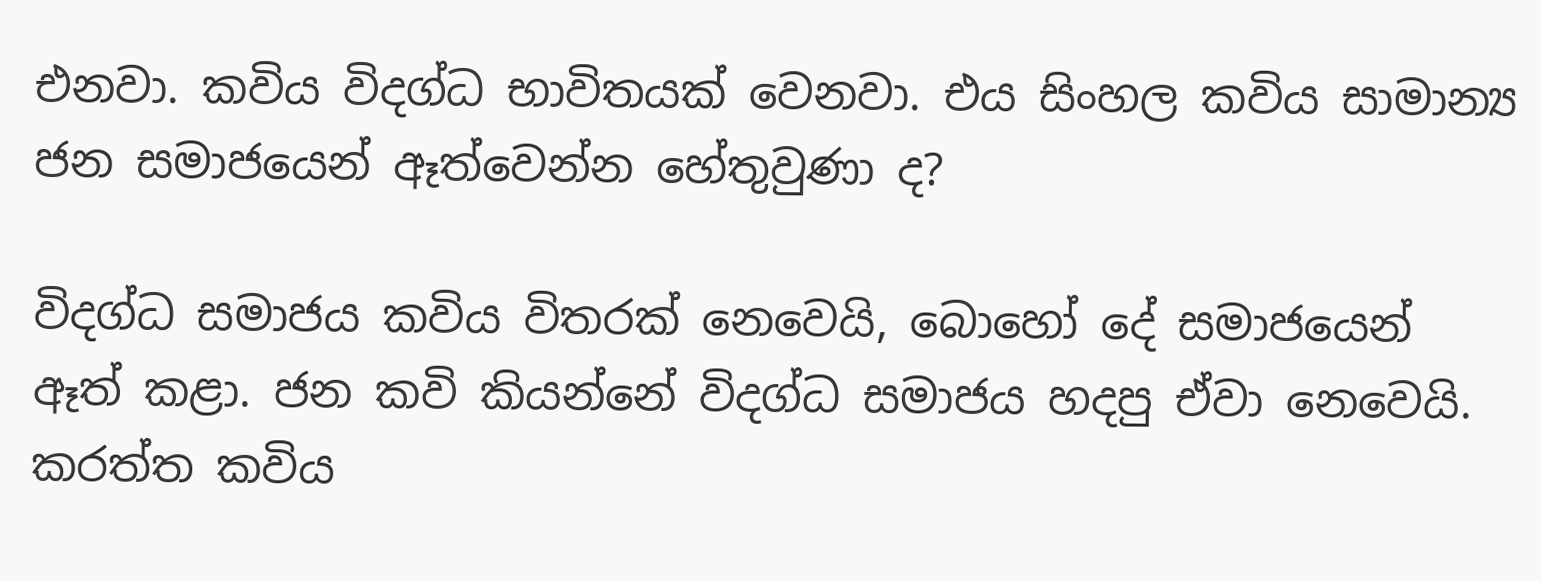එනවා. කවිය විදග්ධ භාවිතයක් වෙනවා. එය සිංහල කවිය සාමාන්‍ය ජන සමාජයෙන් ඈත්වෙන්න හේතුවුණා ද?

විදග්ධ සමාජය කවිය විතරක් නෙවෙයි, බොහෝ දේ සමාජයෙන් ඈත් කළා. ජන කවි කියන්නේ විදග්ධ සමාජය හදපු ඒවා නෙවෙයි. කරත්ත කවිය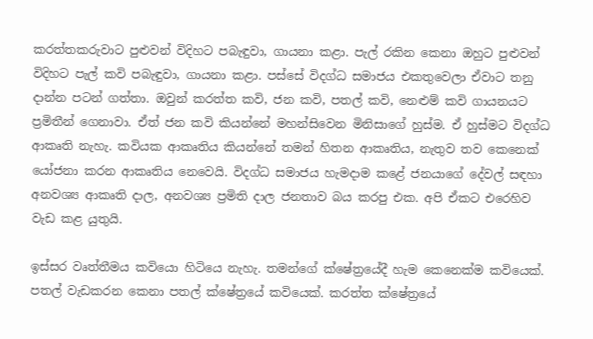කරත්තකරුවාට පුළුවන් විදිහට පබැඳුවා, ගායනා කළා. පැල් රකින කෙනා ඔහුට පුළුවන් විදිහට පැල් කවි පබැඳුවා, ගායනා කළා. පස්සේ විදග්ධ සමාජය එකතුවෙලා ඒවාට තනු දාන්න පටන් ගත්තා. ඔවුන් කරත්ත කවි, ජන කවි, පතල් කවි, නෙළුම් කවි ගායනයට ප්‍රමිතීන් ගෙනාවා. ඒත් ජන කවි කියන්නේ මහන්සිවෙන මිනිසාගේ හුස්ම. ඒ හුස්මට විදග්ධ ආකෘති නැහැ. කවියක ආකෘතිය කියන්නේ තමන් හිතන ආකෘතිය, නැතුව තව කෙනෙක් යෝජනා කරන ආකෘතිය නෙවෙයි. විදග්ධ සමාජය හැමදාම කළේ ජනයාගේ දේවල් සඳහා අනවශ්‍ය ආකෘති දාල, අනවශ්‍ය ප්‍රමිති දාල ජනතාව බය කරපු එක. අපි ඒකට එරෙහිව වැඩ කළ යුතුයි.

ඉස්සර වෘත්තීමය කවියො හිටියෙ නැහැ. තමන්ගේ ක්ෂේත්‍රයේදී හැම කෙනෙක්ම කවියෙක්. පතල් වැඩකරන කෙනා පතල් ක්ෂේත්‍රයේ කවියෙක්. කරත්ත ක්ෂේත්‍රයේ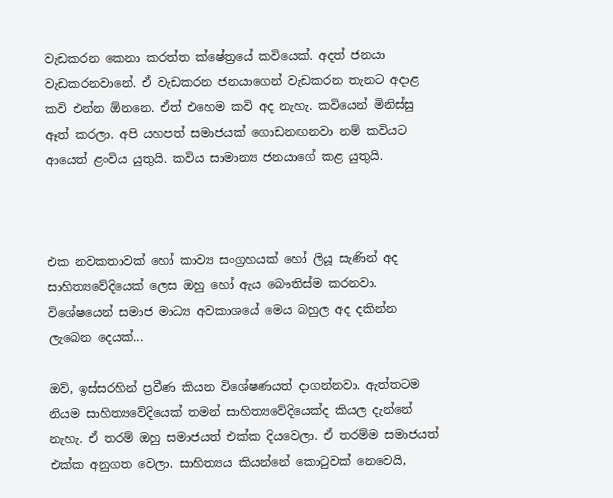වැඩකරන කෙනා කරත්ත ක්ෂේත්‍රයේ කවියෙක්. අදත් ජනයා වැඩකරනවානේ. ඒ වැඩකරන ජනයාගෙන් වැඩකරන තැනට අදාළ කවි එන්න ඕනනෙ. ඒත් එහෙම කවි අද නැහැ. කවියෙන් මිනිස්සු ඈත් කරලා. අපි යහපත් සමාජයක් ගොඩනඟනවා නම් කවියට ආයෙත් ළංවිය යුතුයි. කවිය සාමාන්‍ය ජනයාගේ කළ යුතුයි.



එක නවකතාවක් හෝ කාව්‍ය සංග්‍රහයක් හෝ ලියූ සැණින් අද සාහිත්‍යවේදියෙක් ලෙස ඔහු හෝ ඇය බෞතිස්ම කරනවා. විශේෂයෙන් සමාජ මාධ්‍ය අවකාශයේ මෙය බහුල අද දකින්න ලැබෙන දෙයක්...

ඔව්, ඉස්සරහින් ප්‍රවීණ කියන විශේෂණයත් දාගන්නවා. ඇත්තටම නියම සාහිත්‍යවේදියෙක් තමන් සාහිත්‍යවේදියෙක්ද කියල දැන්නේ නැහැ. ඒ තරම් ඔහු සමාජයත් එක්ක දියවෙලා. ඒ තරම්ම සමාජයත් එක්ක අනුගත වෙලා. සාහිත්‍යය කියන්නේ කොටුවක් නෙවෙයි,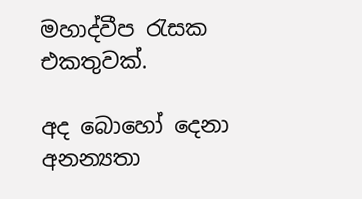මහාද්වීප රැසක එකතුවක්.

අද බොහෝ දෙනා අනන්‍යතා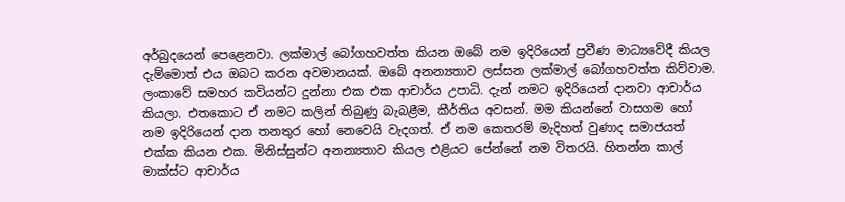අර්බුදයෙන් පෙළෙනවා. ලක්මාල් බෝගහවත්ත කියන ඔබේ නම ඉදිරියෙන් ප්‍රවීණ මාධ්‍යවේදී කියල දැම්මොත් එය ඔබට කරන අවමානයක්. ඔබේ අනන්‍යතාව ලස්සන ලක්මාල් බෝගහවත්ත කිව්වාම. ලංකාවේ සමහර කවියන්ට දුන්නා එක එක ආචාර්ය උපාධි. දැන් නමට ඉදිරියෙන් දානවා ආචාර්ය කියලා. එතකොට ඒ නමට කලින් තිබුණු බැබළීම, කීර්තිය අවසන්. මම කියන්නේ වාසගම හෝ නම ඉදිරියෙන් දාන තනතුර හෝ නෙවෙයි වැදගත්. ඒ නම කෙතරම් මැදිහත් වුණාද සමාජයත් එක්ක කියන එක. මිනිස්සුන්ට අනන්‍යතාව කියල එළියට පේන්නේ නම විතරයි. හිතන්න කාල් මාක්ස්ට ආචාර්ය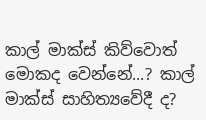කාල් මාක්ස් කිව්වොත් මොකද වෙන්නේ...? කාල් මාක්ස් සාහිත්‍යවේදී ද?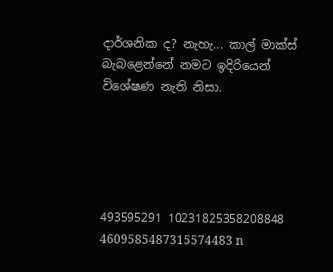දාර්ශනික ද? නැහැ... කාල් මාක්ස් බැබළෙන්නේ නමට ඉදිරියෙන් විශේෂණ නැති නිසා.





493595291 10231825358208848 4609585487315574483 n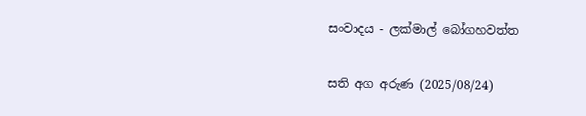සංවාදය - ලක්මාල් බෝගහවත්ත

සති අග අරුණ (2025/08/24)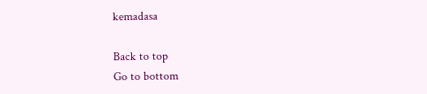kemadasa

Back to top
Go to bottom